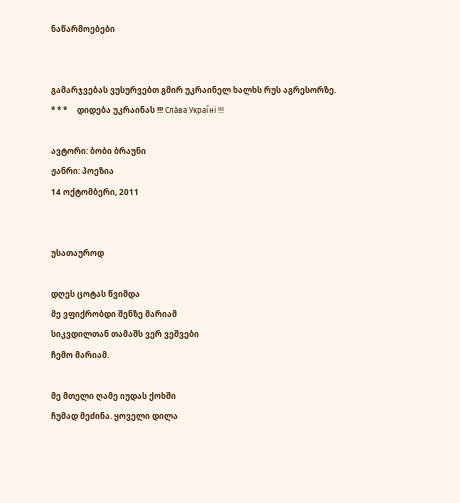ნაწარმოებები


გამარჯვებას ვუსურვებთ გმირ უკრაინელ ხალხს რუს აგრესორზე.     * * *     დიდება უკრაინას !!! Сла́ва Украї́ні !!!

ავტორი: ბობი ბრაუნი
ჟანრი: პოეზია
14 ოქტომბერი, 2011


უსათაუროდ

დღეს ცოტას წვიმდა
მე ვფიქრობდი შენზე მარიამ
სიკვდილთან თამაშს ვერ ვეშვები
ჩემო მარიამ.

მე მთელი ღამე იუდას ქოხში
ჩუმად მეძინა. ყოველი დილა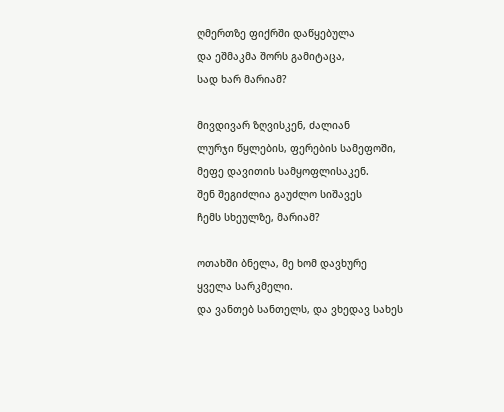ღმერთზე ფიქრში დაწყებულა
და ეშმაკმა შორს გამიტაცა,
სად ხარ მარიამ?

მივდივარ ზღვისკენ, ძალიან
ლურჯი წყლების, ფერების სამეფოში,
მეფე დავითის სამყოფლისაკენ.
შენ შეგიძლია გაუძლო სიშავეს
ჩემს სხეულზე, მარიამ?

ოთახში ბნელა, მე ხომ დავხურე
ყველა სარკმელი.
და ვანთებ სანთელს, და ვხედავ სახეს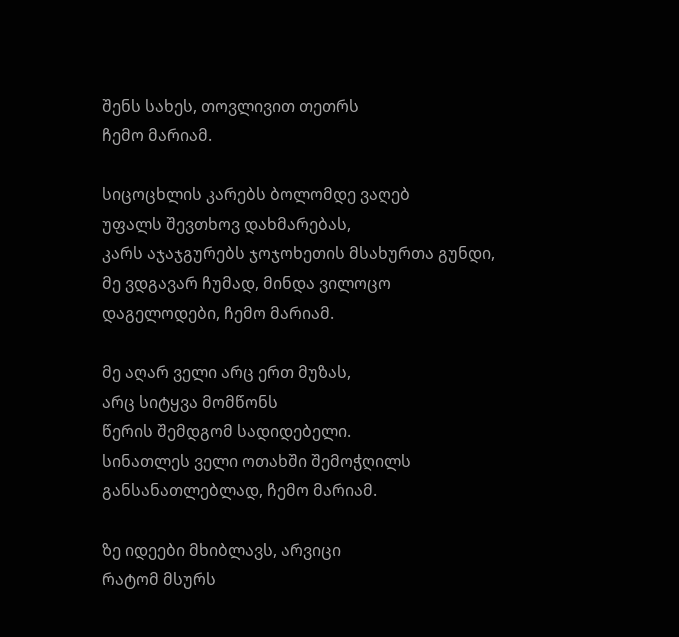შენს სახეს, თოვლივით თეთრს
ჩემო მარიამ.

სიცოცხლის კარებს ბოლომდე ვაღებ
უფალს შევთხოვ დახმარებას,
კარს აჯაჯგურებს ჯოჯოხეთის მსახურთა გუნდი,
მე ვდგავარ ჩუმად, მინდა ვილოცო
დაგელოდები, ჩემო მარიამ.

მე აღარ ველი არც ერთ მუზას,
არც სიტყვა მომწონს
წერის შემდგომ სადიდებელი.
სინათლეს ველი ოთახში შემოჭღილს
განსანათლებლად, ჩემო მარიამ.

ზე იდეები მხიბლავს, არვიცი
რატომ მსურს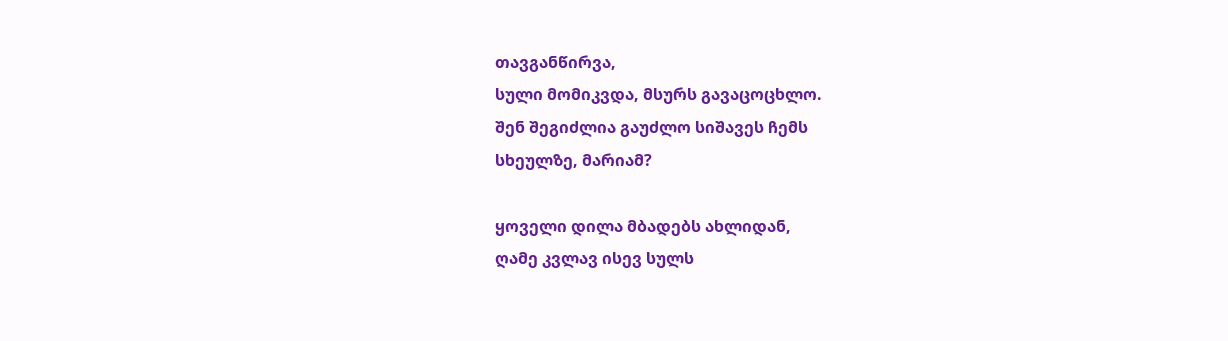თავგანწირვა,
სული მომიკვდა, მსურს გავაცოცხლო.
შენ შეგიძლია გაუძლო სიშავეს ჩემს
სხეულზე, მარიამ?

ყოველი დილა მბადებს ახლიდან,
ღამე კვლავ ისევ სულს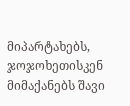მიპარტახებს,
ჯოჯოხეთისკენ მიმაქანებს შავი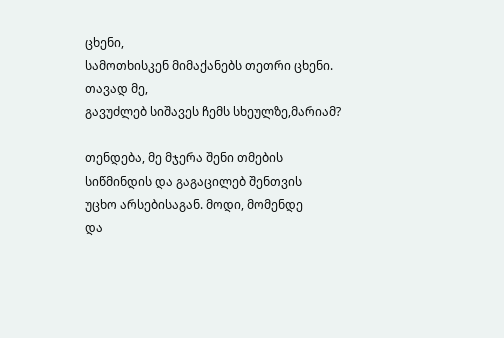ცხენი,
სამოთხისკენ მიმაქანებს თეთრი ცხენი.
თავად მე,
გავუძლებ სიშავეს ჩემს სხეულზე,მარიამ?

თენდება, მე მჯერა შენი თმების
სიწმინდის და გაგაცილებ შენთვის
უცხო არსებისაგან. მოდი, მომენდე
და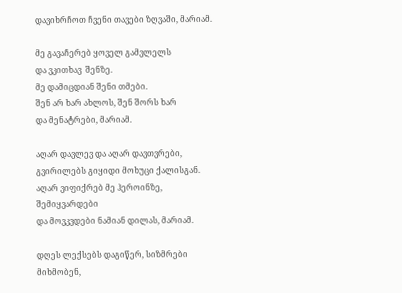დავიხრჩოთ ჩვენი თავები ზღვაში, მარიამ.

მე გავაჩერებ ყოველ გამვლელს
და ვკითხავ  შენზე.
მე დამიცდიან შენი თმები.
შენ არ ხარ ახლოს, შენ შორს ხარ
და მენატრები, მარიამ.

აღარ დავლევ და აღარ დავთვრები,
გვირილებს გიყიდი მოხუცი ქალისგან.
აღარ ვიფიქრებ მე ჰეროინზე,
შემიყვარდები
და მოვკვდები ნამიან დილას, მარიამ.

დღეს ლექსებს დაგიწერ, სიზმრები
მიხმობენ,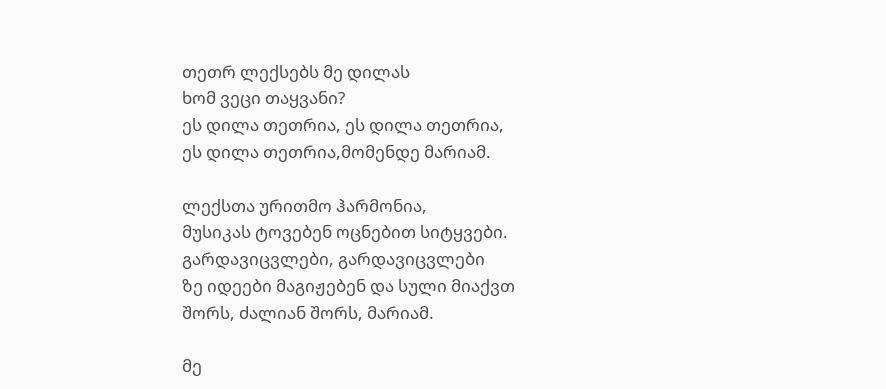თეთრ ლექსებს მე დილას
ხომ ვეცი თაყვანი?
ეს დილა თეთრია, ეს დილა თეთრია,
ეს დილა თეთრია,მომენდე მარიამ.

ლექსთა ურითმო ჰარმონია,
მუსიკას ტოვებენ ოცნებით სიტყვები.
გარდავიცვლები, გარდავიცვლები
ზე იდეები მაგიჟებენ და სული მიაქვთ
შორს, ძალიან შორს, მარიამ.

მე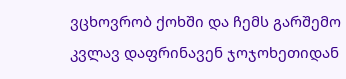ვცხოვრობ ქოხში და ჩემს გარშემო
კვლავ დაფრინავენ ჯოჯოხეთიდან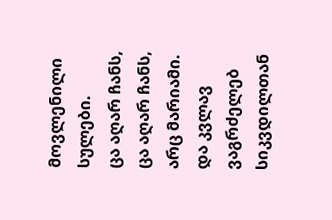მოვლენილი
სულები.
ცა აღარ ჩანს, ცა აღარ ჩანს,
არც მარიამი.
და კვლავ ვაგრძელებ სიკვდილთან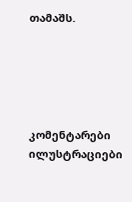თამაშს.





კომენტარები ილუსტრაციები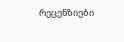რეცენზიები